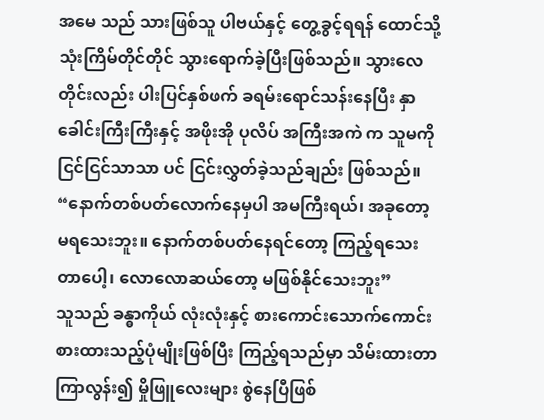အမေ သည် သားဖြစ်သူ ပါဗယ်နှင့် တွေ့ခွင့်ရရန် ထောင်သို့ သုံးကြိမ်တိုင်တိုင် သွားရောက်ခဲ့ပြီးဖြစ်သည်။ သွားလေတိုင်းလည်း ပါးပြင်နှစ်ဖက် ခရမ်းရောင်သန်းနေပြီး နှာခေါင်းကြီးကြီးနှင့် အဖိုးအို ပုလိပ် အကြီးအကဲ က သူမကို ငြင်ငြင်သာသာ ပင် ငြင်းလွှတ်ခဲ့သည်ချည်း ဖြစ်သည်။
“နောက်တစ်ပတ်လောက်နေမှပါ အမကြီးရယ်၊ အခုတော့ မရသေးဘူး။ နောက်တစ်ပတ်နေရင်တော့ ကြည့်ရသေးတာပေါ့၊ လောလောဆယ်တော့ မဖြစ်နိုင်သေးဘူး”
သူသည် ခန္ဓာကိုယ် လုံးလုံးနှင့် စားကောင်းသောက်ကောင်း စားထားသည့်ပုံမျိုးဖြစ်ပြီး ကြည့်ရသည်မှာ သိမ်းထားတာ ကြာလွန်း၍ မှိုဖြူလေးများ စွဲနေပြီဖြစ်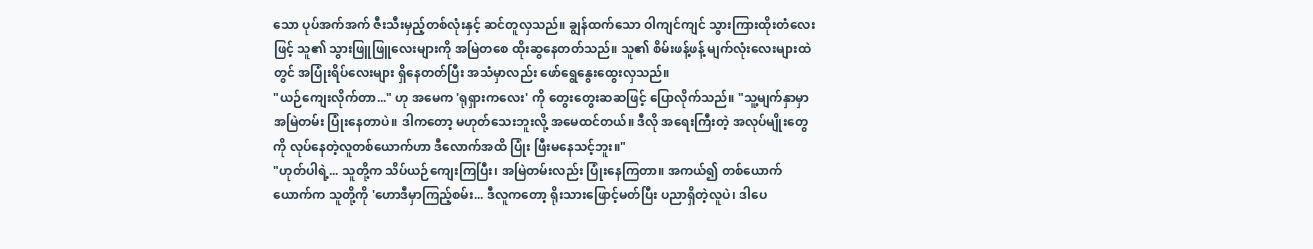သော ပုပ်အက်အက် ဇီးသီးမှည့်တစ်လုံးနှင့် ဆင်တူလှသည်။ ချွန်ထက်သော ဝါကျင်ကျင် သွားကြားထိုးတံလေးဖြင့် သူ၏ သွားဖြူဖြူလေးများကို အမြဲတစေ ထိုးဆွနေတတ်သည်။ သူ၏ စိမ်းဖန့်ဖန့် မျက်လုံးလေးများထဲတွင် အပြုံးရိပ်လေးများ ရှိနေတတ်ပြီး အသံမှာလည်း ဖော်ရွေနွေးထွေးလှသည်။
"ယဉ်ကျေးလိုက်တာ..." ဟု အမေက 'ရုရှားကလေး' ကို တွေးတွေးဆဆဖြင့် ပြောလိုက်သည်။ "သူ့မျက်နှာမှာ အမြဲတမ်း ပြုံးနေတာပဲ။ ဒါကတော့ မဟုတ်သေးဘူးလို့ အမေထင်တယ်။ ဒီလို အရေးကြီးတဲ့ အလုပ်မျိုးတွေကို လုပ်နေတဲ့လူတစ်ယောက်ဟာ ဒီလောက်အထိ ပြုံး ဖြီးမနေသင့်ဘူး။"
"ဟုတ်ပါရဲ့... သူတို့က သိပ်ယဉ်ကျေးကြပြီး၊ အမြဲတမ်းလည်း ပြုံးနေကြတာ။ အကယ်၍ တစ်ယောက်ယောက်က သူတို့ကို 'ဟောဒီမှာကြည့်စမ်း... ဒီလူကတော့ ရိုးသားဖြောင့်မတ်ပြီး ပညာရှိတဲ့လူပဲ၊ ဒါပေ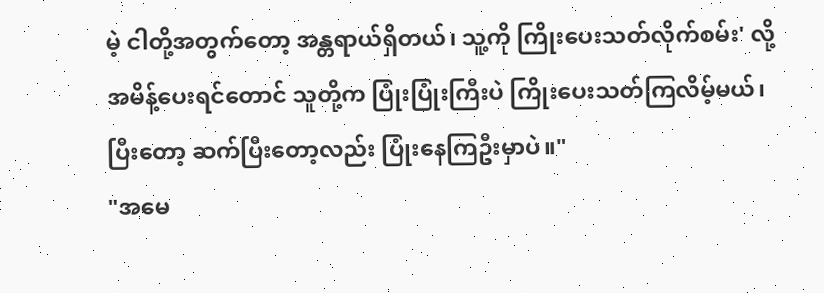မဲ့ ငါတို့အတွက်တော့ အန္တရာယ်ရှိတယ်၊ သူ့ကို ကြိုးပေးသတ်လိုက်စမ်း' လို့ အမိန့်ပေးရင်တောင် သူတို့က ပြုံးပြုံးကြီးပဲ ကြိုးပေးသတ်ကြလိမ့်မယ်၊ ပြီးတော့ ဆက်ပြီးတော့လည်း ပြုံးနေကြဦးမှာပဲ။"
"အမေ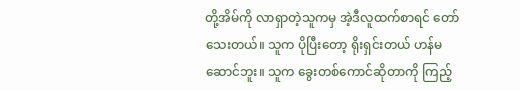တို့အိမ်ကို လာရှာတဲ့သူကမှ အဲ့ဒီလူထက်စာရင် တော်သေးတယ်။ သူက ပိုပြီးတော့ ရိုးရှင်းတယ် ဟန်မဆောင်ဘူး။ သူက ခွေးတစ်ကောင်ဆိုတာကို ကြည့်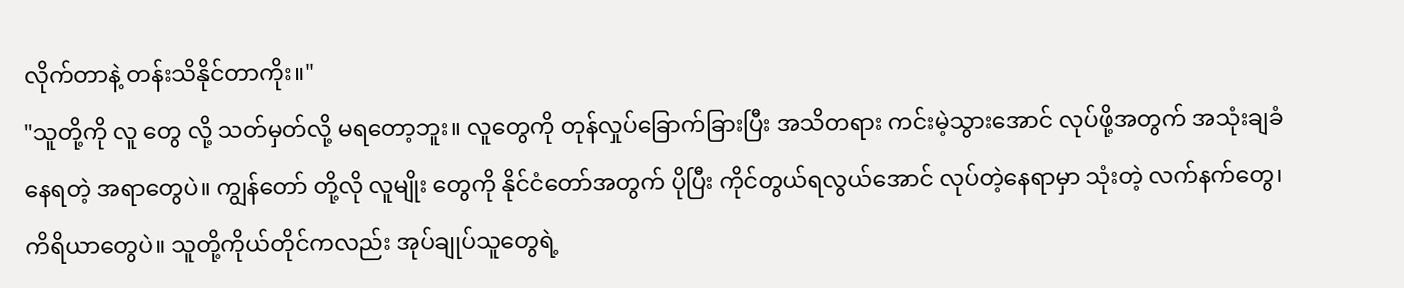လိုက်တာနဲ့ တန်းသိနိုင်တာကိုး။"
"သူတို့ကို လူ တွေ လို့ သတ်မှတ်လို့ မရတော့ဘူး။ လူတွေကို တုန်လှုပ်ခြောက်ခြားပြီး အသိတရား ကင်းမဲ့သွားအောင် လုပ်ဖို့အတွက် အသုံးချခံနေရတဲ့ အရာတွေပဲ။ ကျွန်တော် တို့လို လူမျိုး တွေကို နိုင်ငံတော်အတွက် ပိုပြီး ကိုင်တွယ်ရလွယ်အောင် လုပ်တဲ့နေရာမှာ သုံးတဲ့ လက်နက်တွေ၊ ကိရိယာတွေပဲ။ သူတို့ကိုယ်တိုင်ကလည်း အုပ်ချုပ်သူတွေရဲ့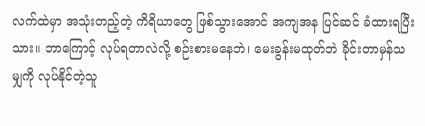လက်ထဲမှာ အသုံးတည့်တဲ့ ကိရိယာတွေ ဖြစ်သွားအောင် အကျအန ပြင်ဆင် ခံထားရပြီးသား။ ဘာကြောင့် လုပ်ရတာလဲလို့ စဉ်းစားမနေဘဲ၊ မေးခွန်းမထုတ်ဘဲ ခိုင်းတာမှန်သမျှကို လုပ်နိုင်တဲ့သူ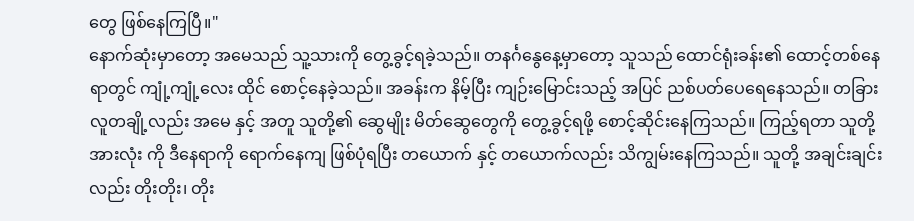တွေ ဖြစ်နေကြပြီ။"
နောက်ဆုံးမှာတော့ အမေသည် သူ့သားကို တွေ့ခွင့်ရခဲ့သည်။ တနင်္ဂနွေနေ့မှာတော့ သူသည် ထောင်ရုံးခန်း၏ ထောင့်တစ်နေရာတွင် ကျုံ့ကျုံ့လေး ထိုင် စောင့်နေခဲ့သည်။ အခန်းက နိမ့်ပြီး ကျဉ်းမြောင်းသည့် အပြင် ညစ်ပတ်ပေရေနေသည်။ တခြားလူတချို့လည်း အမေ နှင့် အတူ သူတို့၏ ဆွေမျိုး မိတ်ဆွေတွေကို တွေ့ခွင့်ရဖို့ စောင့်ဆိုင်းနေကြသည်။ ကြည့်ရတာ သူတို့အားလုံး ကို ဒီနေရာကို ရောက်နေကျ ဖြစ်ပုံရပြီး တယောက် နှင့် တယောက်လည်း သိကျွမ်းနေကြသည်။ သူတို့ အချင်းချင်းလည်း တိုးတိုး၊ တိုး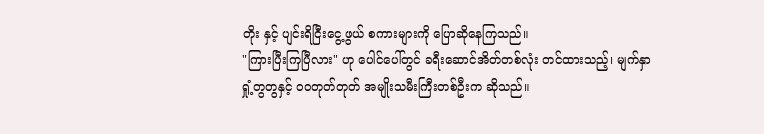တိုး နှင့် ပျင်းရိငြီးငွေ့ဖွယ် စကားများကို ပြောဆိုနေကြသည်။
"ကြားပြီးကြပြီလား" ဟု ပေါင်ပေါ်တွင် ခရီးဆောင်အိတ်တစ်လုံး တင်ထားသည့်၊ မျက်နှာရှုံ့တွတွနှင့် ဝဝတုတ်တုတ် အမျိုးသမီးကြီးတစ်ဦးက ဆိုသည်။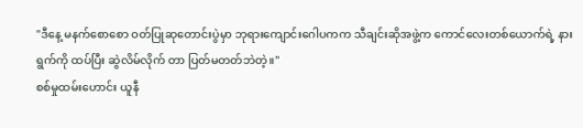"ဒီနေ့ မနက်စောစော ဝတ်ပြုဆုတောင်းပွဲမှာ ဘုရားကျောင်းဂေါပကက သီချင်းဆိုအဖွဲ့က ကောင်လေးတစ်ယောက်ရဲ့ နားရွက်ကို ထပ်ပြီး ဆွဲလိမ်လိုက် တာ ပြတ်မတတ်ဘဲတဲ့။"
စစ်မှုထမ်းဟောင်း ယူနီ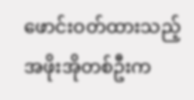ဖောင်းဝတ်ထားသည့် အဖိုးအိုတစ်ဦးက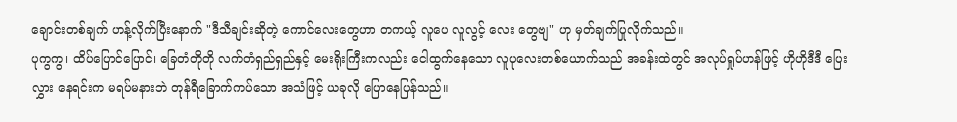ချောင်းတစ်ချက် ဟန့်လိုက်ပြီးနောက် "ဒီသီချင်းဆိုတဲ့ ကောင်လေးတွေဟာ တကယ့် လူပေ လူလွင့် လေး တွေဗျ" ဟု မှတ်ချက်ပြုလိုက်သည်။
ပုကွကွ၊ ထိပ်ပြောင်ပြောင်၊ ခြေတံတိုတို လက်တံရှည်ရှည်နှင့် မေးရိုးကြီးကလည်း ငေါထွက်နေသော လူပုလေးတစ်ယောက်သည် အခန်းထဲတွင် အလုပ်ရှုပ်ဟန်ဖြင့် ဟိုဟိုဒီဒီ ပြေးလွှား နေရင်းက မရပ်မနားဘဲ တုန်ရီခြောက်ကပ်သော အသံဖြင့် ယခုလို ပြောနေပြန်သည်။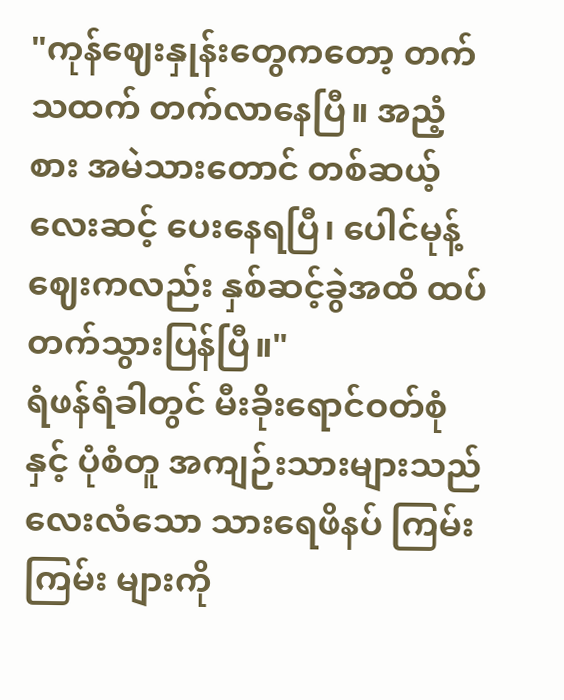"ကုန်ဈေးနှုန်းတွေကတော့ တက်သထက် တက်လာနေပြီ။ အညံ့စား အမဲသားတောင် တစ်ဆယ့်လေးဆင့် ပေးနေရပြီ၊ ပေါင်မုန့်ဈေးကလည်း နှစ်ဆင့်ခွဲအထိ ထပ်တက်သွားပြန်ပြီ။"
ရံဖန်ရံခါတွင် မီးခိုးရောင်ဝတ်စုံနှင့် ပုံစံတူ အကျဉ်းသားများသည် လေးလံသော သားရေဖိနပ် ကြမ်းကြမ်း များကို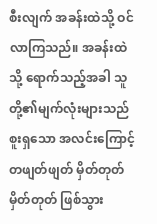စီးလျက် အခန်းထဲသို့ ဝင်လာကြသည်။ အခန်းထဲသို့ ရောက်သည့်အခါ သူတို့၏မျက်လုံးများသည် စူးရှသော အလင်းကြောင့် တဖျတ်ဖျတ် မှိတ်တုတ်မှိတ်တုတ် ဖြစ်သွား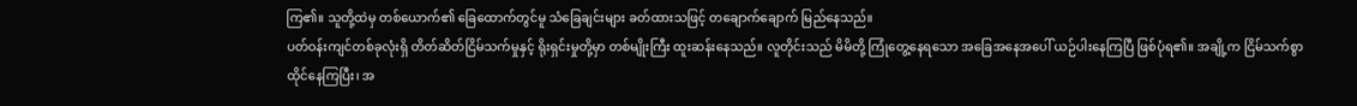ကြ၏။ သူတို့ထဲမှ တစ်ယောက်၏ ခြေထောက်တွင်မူ သံခြေချင်းများ ခတ်ထားသဖြင့် တချောက်ချောက် မြည်နေသည်။
ပတ်ဝန်းကျင်တစ်ခုလုံးရှိ တိတ်ဆိတ်ငြိမ်သက်မှုနှင့် ရိုးရှင်းမှုတို့မှာ တစ်မျိုးကြီး ထူးဆန်းနေသည်။ လူတိုင်းသည် မိမိတို့ ကြုံတွေ့နေရသော အခြေအနေအပေါ် ယဉ်ပါးနေကြပြီ ဖြစ်ပုံရ၏။ အချို့က ငြိမ်သက်စွာ ထိုင်နေကြပြီး၊ အ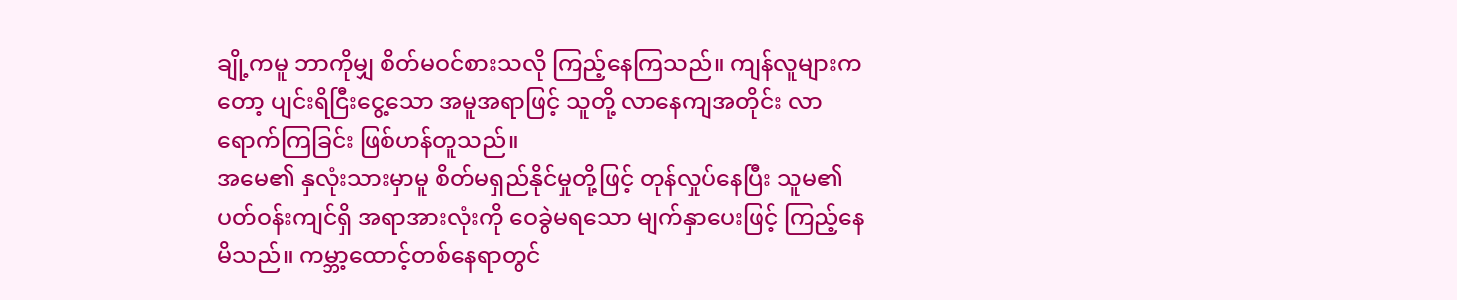ချို့ကမူ ဘာကိုမျှ စိတ်မဝင်စားသလို ကြည့်နေကြသည်။ ကျန်လူများကတော့ ပျင်းရိငြီးငွေ့သော အမူအရာဖြင့် သူတို့ လာနေကျအတိုင်း လာရောက်ကြခြင်း ဖြစ်ဟန်တူသည်။
အမေ၏ နှလုံးသားမှာမူ စိတ်မရှည်နိုင်မှုတို့ဖြင့် တုန်လှုပ်နေပြီး သူမ၏ ပတ်ဝန်းကျင်ရှိ အရာအားလုံးကို ဝေခွဲမရသော မျက်နှာပေးဖြင့် ကြည့်နေမိသည်။ ကမ္ဘာ့ထောင့်တစ်နေရာတွင်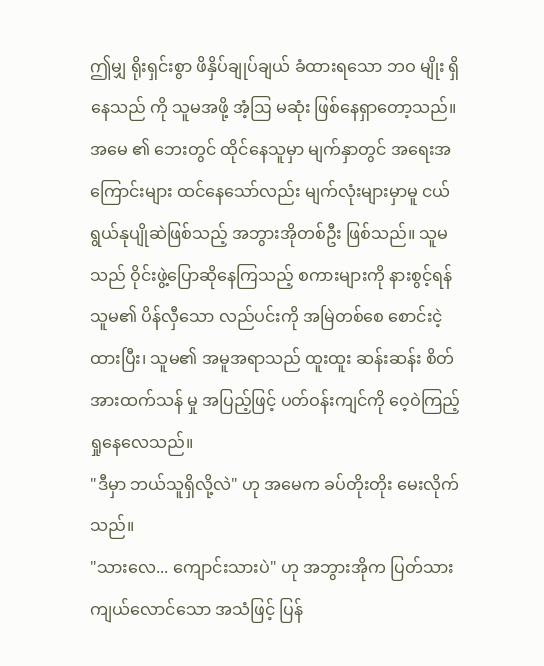ဤမျှ ရိုးရှင်းစွာ ဖိနှိပ်ချုပ်ချယ် ခံထားရသော ဘဝ မျိုး ရှိ နေသည် ကို သူမအဖို့ အံ့ဩ မဆုံး ဖြစ်နေရှာတော့သည်။
အမေ ၏ ဘေးတွင် ထိုင်နေသူမှာ မျက်နှာတွင် အရေးအကြောင်းများ ထင်နေသော်လည်း မျက်လုံးများမှာမူ ငယ်ရွယ်နုပျိုဆဲဖြစ်သည့် အဘွားအိုတစ်ဦး ဖြစ်သည်။ သူမသည် ဝိုင်းဖွဲ့ပြောဆိုနေကြသည့် စကားများကို နားစွင့်ရန် သူမ၏ ပိန်လှီသော လည်ပင်းကို အမြဲတစ်စေ စောင်းငဲ့ထားပြီး၊ သူမ၏ အမူအရာသည် ထူးထူး ဆန်းဆန်း စိတ်အားထက်သန် မှု အပြည့်ဖြင့် ပတ်ဝန်းကျင်ကို ဝေ့ဝဲကြည့်ရှုနေလေသည်။
"ဒီမှာ ဘယ်သူရှိလို့လဲ" ဟု အမေက ခပ်တိုးတိုး မေးလိုက်သည်။
"သားလေ... ကျောင်းသားပဲ" ဟု အဘွားအိုက ပြတ်သားကျယ်လောင်သော အသံဖြင့် ပြန်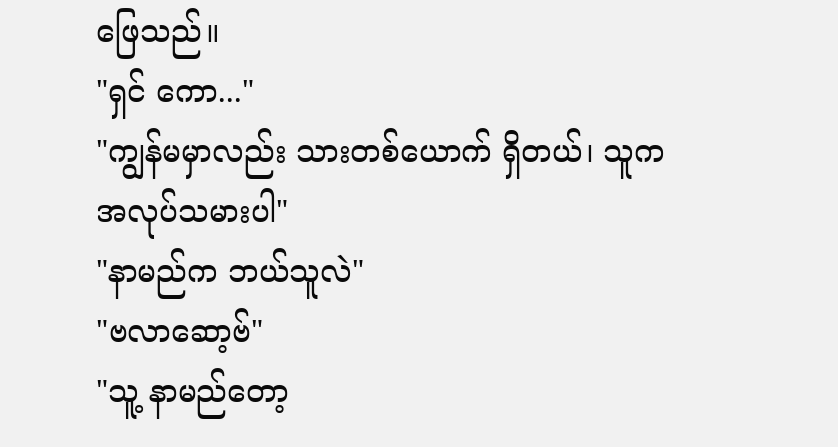ဖြေသည်။
"ရှင် ကော..."
"ကျွန်မမှာလည်း သားတစ်ယောက် ရှိတယ်၊ သူက အလုပ်သမားပါ"
"နာမည်က ဘယ်သူလဲ"
"ဗလာဆော့ဗ်"
"သူ့ နာမည်တော့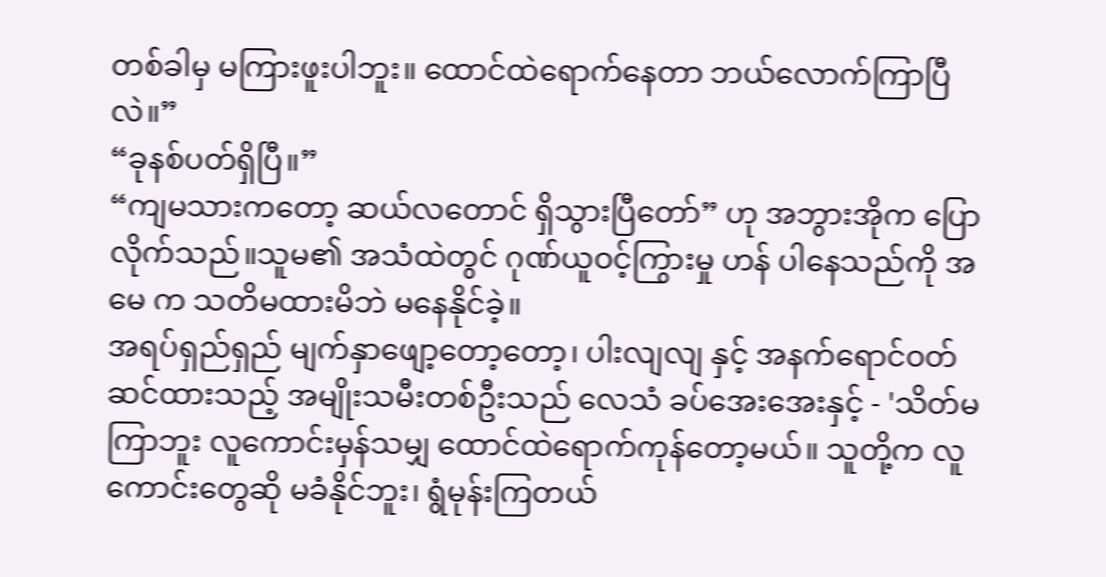တစ်ခါမှ မကြားဖူးပါဘူး။ ထောင်ထဲရောက်နေတာ ဘယ်လောက်ကြာပြီလဲ။”
“ခုနစ်ပတ်ရှိပြီ။”
“ကျမသားကတော့ ဆယ်လတောင် ရှိသွားပြီတော်” ဟု အဘွားအိုက ပြောလိုက်သည်။သူမ၏ အသံထဲတွင် ဂုဏ်ယူဝင့်ကြွားမှု ဟန် ပါနေသည်ကို အမေ က သတိမထားမိဘဲ မနေနိုင်ခဲ့။
အရပ်ရှည်ရှည် မျက်နှာဖျော့တော့တော့၊ ပါးလျလျ နှင့် အနက်ရောင်ဝတ်ဆင်ထားသည့် အမျိုးသမီးတစ်ဦးသည် လေသံ ခပ်အေးအေးနှင့် - 'သိတ်မကြာဘူး လူကောင်းမှန်သမျှ ထောင်ထဲရောက်ကုန်တော့မယ်။ သူတို့က လူကောင်းတွေဆို မခံနိုင်ဘူး၊ ရွံမုန်းကြတယ်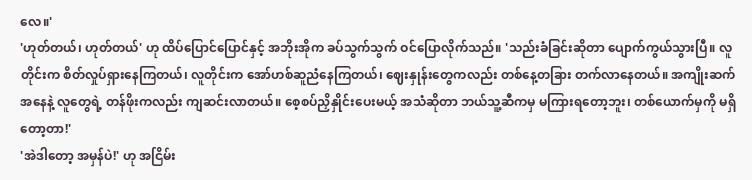လေ။'
'ဟုတ်တယ်၊ ဟုတ်တယ်' ဟု ထိပ်ပြောင်ပြောင်နှင့် အဘိုးအိုက ခပ်သွက်သွက် ဝင်ပြောလိုက်သည်။ 'သည်းခံခြင်းဆိုတာ ပျောက်ကွယ်သွားပြီ။ လူတိုင်းက စိတ်လှုပ်ရှားနေကြတယ်၊ လူတိုင်းက အော်ဟစ်ဆူညံနေကြတယ်၊ ဈေးနှုန်းတွေကလည်း တစ်နေ့တခြား တက်လာနေတယ်။ အကျိုးဆက်အနေနဲ့ လူတွေရဲ့ တန်ဖိုးကလည်း ကျဆင်းလာတယ်။ စေ့စပ်ညှိနှိုင်းပေးမယ့် အသံဆိုတာ ဘယ်သူ့ဆီကမှ မကြားရတော့ဘူး၊ တစ်ယောက်မှကို မရှိတော့တာ!'
'အဲဒါတော့ အမှန်ပဲ!' ဟု အငြိမ်း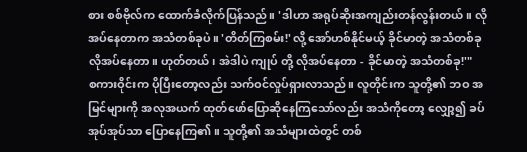စား စစ်ဗိုလ်က ထောက်ခံလိုက်ပြန်သည်။ 'ဒါဟာ အရုပ်ဆိုးအကျည်းတန်လွန်းတယ်။ လိုအပ်နေတာက အသံတစ်ခုပဲ။ 'တိတ်ကြစမ်း!' လို့ အော်ဟစ်နိုင်မယ့် ခိုင်မာတဲ့ အသံတစ်ခု လိုအပ်နေတာ။ ဟုတ်တယ်၊ အဲဒါပဲ ကျုပ် တို့ လိုအပ်နေတာ - ခိုင်မာတဲ့ အသံတစ်ခု!'"
စကားဝိုင်းက ပိုပြီးတော့လည်း သက်ဝင်လှုပ်ရှားလာသည်။ လူတိုင်းက သူတို့၏ ဘဝ အမြင်များကို အလုအယက် ထုတ်ဖော်ပြောဆိုနေကြသော်လည်း အသံကိုတော့ လျှော့၍ ခပ်အုပ်အုပ်သာ ပြောနေကြ၏။ သူတို့၏ အသံများထဲတွင် တစ်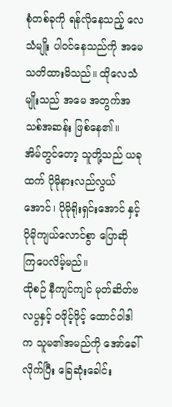စုံတစ်ခုကို ရန်လိုနေသည့် လေသံမျိုး ပါဝင်နေသည်ကို အမေ သတိထားမိသည်။ ထိုလေသံမျိုးသည် အမေ အတွက်အသစ်အဆန်း ဖြစ်နေ၏။
အိမ်တွင်တော့ သူတို့သည် ယခုထက် ပိုမိုနားလည်လွယ်အောင်၊ ပိုမိုရိုးရှင်းအောင် နှင့် ပိုမိုကျယ်လောင်စွာ ပြောဆို ကြပေလိမ့်မည်။
ထိုစဉ် နီကျင်ကျင် မုတ်ဆိတ်ဗလပွနှင့် ဝဖိုင့်ဖိုင့် ထောင်ဝါဒါက သူမ၏အမည်ကို အော်ခေါ်လိုက်ပြီး ခြေဆုံးခေါင်း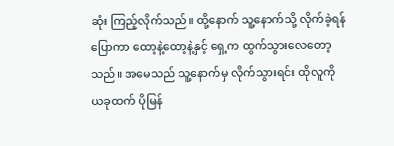ဆုံး ကြည့်လိုက်သည်။ ထို့နောက် သူ့နောက်သို့ လိုက်ခဲ့ရန် ပြောကာ ထော့နဲ့ထော့နဲ့နှင့် ရှေ့က ထွက်သွားလေတော့သည်။ အမေသည် သူ့နောက်မှ လိုက်သွားရင်း ထိုလူကို ယခုထက် ပိုမြန်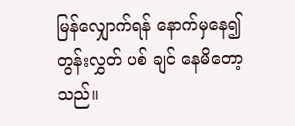မြန်လျှောက်ရန် နောက်မှနေ၍ တွန်းလွှတ် ပစ် ချင် နေမိတော့သည်။